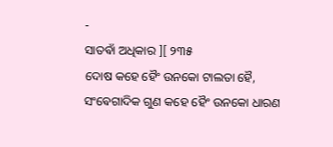-
ସାତଵାଁ ଅଧିକାର ][ ୨୩୫
ଦୋଷ କହେ ହୈଂ ଉନକୋ ଟାଲତା ହୈ, ସଂଵେଗାଦିକ ଗୁଣ କହେ ହୈଂ ଉନକୋ ଧାରଣ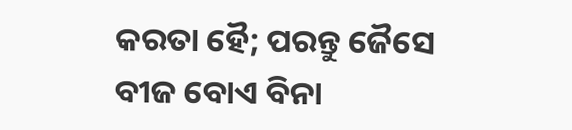କରତା ହୈ; ପରନ୍ତୁ ଜୈସେ
ବୀଜ ବୋଏ ବିନା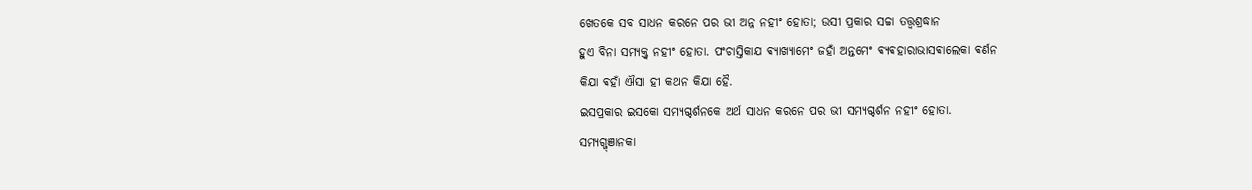ଖେତକେ ସବ ସାଧନ କରନେ ପର ଭୀ ଅନ୍ନ ନହୀଂ ହୋତା; ଉସୀ ପ୍ରକାର ସଚ୍ଚା ତତ୍ତ୍ଵଶ୍ରଦ୍ଧାନ
ହୁଏ ବିନା ସମ୍ଯକ୍ତ୍ଵ ନହୀଂ ହୋତା. ପଂଚାସ୍ତିକାଯ ଵ୍ଯାଖ୍ଯାମେଂ ଜହାଁ ଅନ୍ତମେଂ ଵ୍ଯଵହାରାଭାସଵାଲେକା ଵର୍ଣନ
କିଯା ଵହାଁ ଐସା ହୀ କଥନ କିଯା ହୈ.
ଇସପ୍ରକାର ଇସକୋ ସମ୍ଯଗ୍ଦର୍ଶନକେ ଅର୍ଥ ସାଧନ କରନେ ପର ଭୀ ସମ୍ଯଗ୍ଦର୍ଶନ ନହୀଂ ହୋତା.
ସମ୍ଯଗ୍ଜ୍ଞାନକା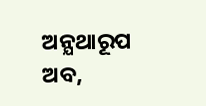ଅନ୍ଯଥାରୂପ
ଅବ,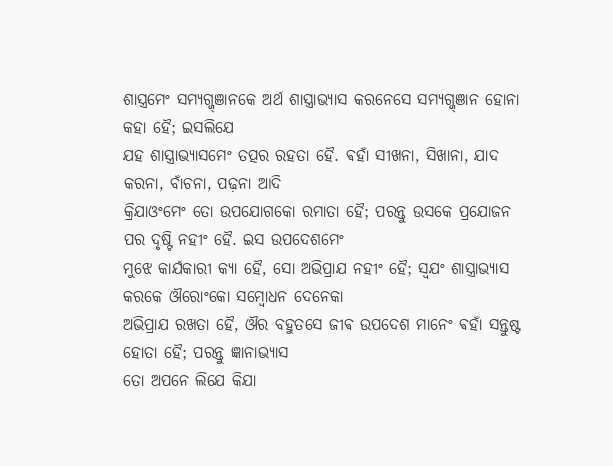ଶାସ୍ତ୍ରମେଂ ସମ୍ଯଗ୍ଜ୍ଞାନକେ ଅର୍ଥ ଶାସ୍ତ୍ରାଭ୍ଯାସ କରନେସେ ସମ୍ଯଗ୍ଜ୍ଞାନ ହୋନା କହା ହୈ; ଇସଲିଯେ
ଯହ ଶାସ୍ତ୍ରାଭ୍ଯାସମେଂ ତତ୍ପର ରହତା ହୈ. ଵହାଁ ସୀଖନା, ସିଖାନା, ଯାଦ କରନା, ବାଁଚନା, ପଢ଼ନା ଆଦି
କ୍ରିଯାଓଂମେଂ ତୋ ଉପଯୋଗକୋ ରମାତା ହୈ; ପରନ୍ତୁ ଉସକେ ପ୍ରଯୋଜନ ପର ଦୃଷ୍ଟି ନହୀଂ ହୈ. ଇସ ଉପଦେଶମେଂ
ମୁଝେ କାର୍ଯକାରୀ କ୍ଯା ହୈ, ସୋ ଅଭିପ୍ରାଯ ନହୀଂ ହୈ; ସ୍ଵଯଂ ଶାସ୍ତ୍ରାଭ୍ଯାସ କରକେ ଔରୋଂକୋ ସମ୍ବୋଧନ ଦେନେକା
ଅଭିପ୍ରାଯ ରଖତା ହୈ, ଔର ବହୁତସେ ଜୀଵ ଉପଦେଶ ମାନେଂ ଵହାଁ ସନ୍ତୁଷ୍ଟ ହୋତା ହୈ; ପରନ୍ତୁ ଜ୍ଞାନାଭ୍ଯାସ
ତୋ ଅପନେ ଲିଯେ କିଯା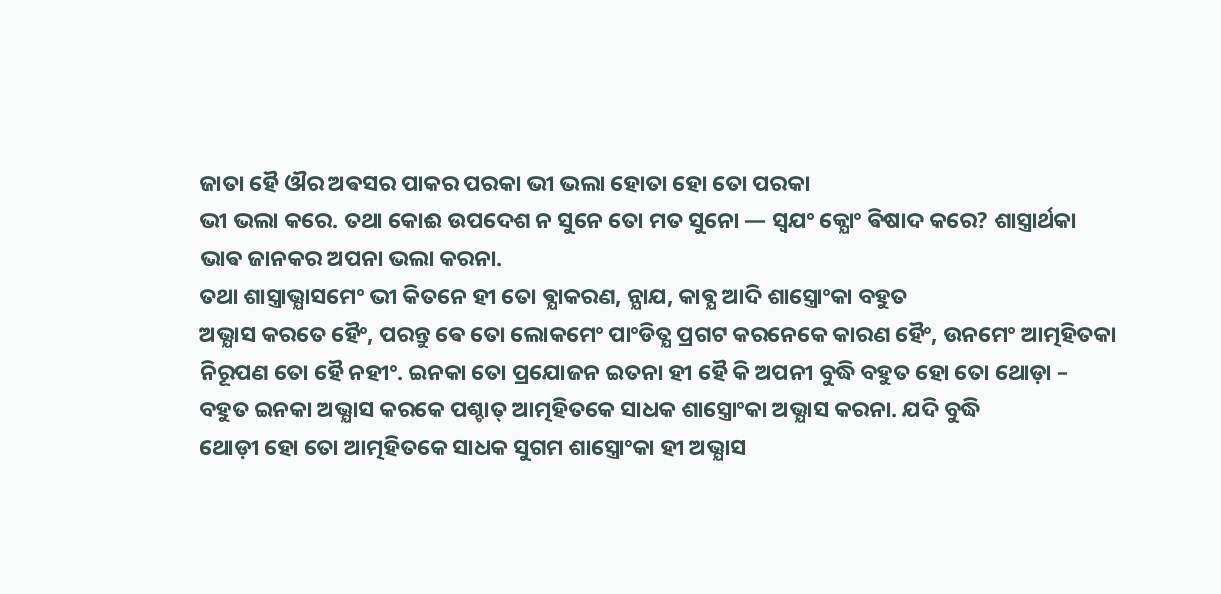ଜାତା ହୈ ଔର ଅଵସର ପାକର ପରକା ଭୀ ଭଲା ହୋତା ହୋ ତୋ ପରକା
ଭୀ ଭଲା କରେ. ତଥା କୋଈ ଉପଦେଶ ନ ସୁନେ ତୋ ମତ ସୁନୋ — ସ୍ଵଯଂ କ୍ଯୋଂ ଵିଷାଦ କରେ? ଶାସ୍ତ୍ରାର୍ଥକା
ଭାଵ ଜାନକର ଅପନା ଭଲା କରନା.
ତଥା ଶାସ୍ତ୍ରାଭ୍ଯାସମେଂ ଭୀ କିତନେ ହୀ ତୋ ଵ୍ଯାକରଣ, ନ୍ଯାଯ, କାଵ୍ଯ ଆଦି ଶାସ୍ତ୍ରୋଂକା ବହୁତ
ଅଭ୍ଯାସ କରତେ ହୈଂ, ପରନ୍ତୁ ଵେ ତୋ ଲୋକମେଂ ପାଂଡିତ୍ଯ ପ୍ରଗଟ କରନେକେ କାରଣ ହୈଂ, ଉନମେଂ ଆତ୍ମହିତକା
ନିରୂପଣ ତୋ ହୈ ନହୀଂ. ଇନକା ତୋ ପ୍ରଯୋଜନ ଇତନା ହୀ ହୈ କି ଅପନୀ ବୁଦ୍ଧି ବହୁତ ହୋ ତୋ ଥୋଡ଼ା –
ବହୁତ ଇନକା ଅଭ୍ଯାସ କରକେ ପଶ୍ଚାତ୍ ଆତ୍ମହିତକେ ସାଧକ ଶାସ୍ତ୍ରୋଂକା ଅଭ୍ଯାସ କରନା. ଯଦି ବୁଦ୍ଧି
ଥୋଡ଼ୀ ହୋ ତୋ ଆତ୍ମହିତକେ ସାଧକ ସୁଗମ ଶାସ୍ତ୍ରୋଂକା ହୀ ଅଭ୍ଯାସ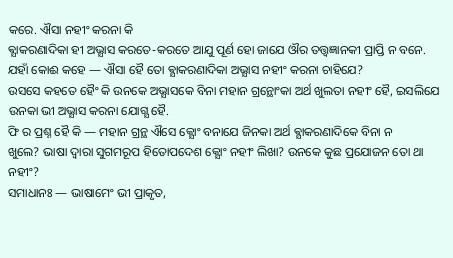କରେ. ଐସା ନହୀଂ କରନା କି
ଵ୍ଯାକରଣାଦିକା ହୀ ଅଭ୍ଯାସ କରତେ-କରତେ ଆଯୁ ପୂର୍ଣ ହୋ ଜାଯେ ଔର ତତ୍ତ୍ଵଜ୍ଞାନକୀ ପ୍ରାପ୍ତି ନ ବନେ.
ଯହାଁ କୋଈ କହେ — ଐସା ହୈ ତୋ ଵ୍ଯାକରଣାଦିକା ଅଭ୍ଯାସ ନହୀଂ କରନା ଚାହିଯେ?
ଉସସେ କହତେ ହୈଂ କି ଉନକେ ଅଭ୍ଯାସକେ ବିନା ମହାନ ଗ୍ରନ୍ଥୋଂକା ଅର୍ଥ ଖୁଲତା ନହୀଂ ହୈ, ଇସଲିଯେ
ଉନକା ଭୀ ଅଭ୍ଯାସ କରନା ଯୋଗ୍ଯ ହୈ.
ଫି ର ପ୍ରଶ୍ନ ହୈ କି — ମହାନ ଗ୍ରନ୍ଥ ଐସେ କ୍ଯୋଂ ବନାଯେ ଜିନକା ଅର୍ଥ ଵ୍ଯାକରଣାଦିକେ ବିନା ନ
ଖୁଲେ? ଭାଷା ଦ୍ଵାରା ସୁଗମରୂପ ହିତୋପଦେଶ କ୍ଯୋଂ ନହୀଂ ଲିଖା? ଉନକେ କୁଛ ପ୍ରଯୋଜନ ତୋ ଥା ନହୀଂ?
ସମାଧାନଃ — ଭାଷାମେଂ ଭୀ ପ୍ରାକୃତ,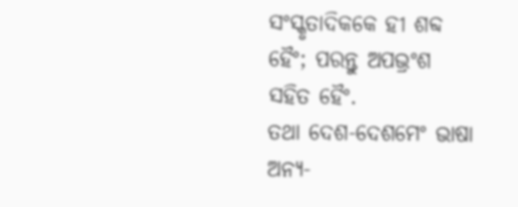ସଂସ୍କୃତାଦିକକେ ହୀ ଶବ୍ଦ ହୈଂ; ପରନ୍ତୁ ଅପଭ୍ରଂଶ ସହିତ ହୈଂ.
ତଥା ଦେଶ-ଦେଶମେଂ ଭାଷା ଅନ୍ଯ-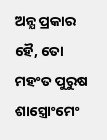ଅନ୍ଯ ପ୍ରକାର ହୈ, ତୋ ମହଂତ ପୁରୁଷ ଶାସ୍ତ୍ରୋଂମେଂ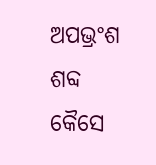ଅପଭ୍ରଂଶ ଶବ୍ଦ କୈସେ